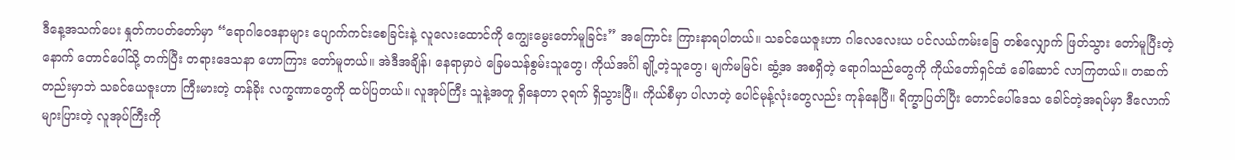ဒီနေ့အသက်ပေး နှုတ်ကပတ်တော်မှာ “ရောဂါဝေဒနာများ ပျောက်ကင်းစေခြင်းနဲ့ လူလေးထောင်ကို ကျွေးမွေးတော်မူခြင်း” အကြောင်း ကြားနာရပါတယ်။ သခင်ယေဇူးဟာ ဂါလေလေးယ ပင်လယ်ကမ်းခြေ တစ်လျှောက် ဖြတ်သွား တော်မူပြီးတဲ့နောက် တောင်ပေါ်သို့ တက်ပြီး တရားဒေသနာ ဟောကြား တော်မူတယ်။ အဲဒီအချိန်၊ နေရာမှာပဲ ခြေမသန်စွမ်းသူတွေ၊ ကိုယ်အင်္ဂါ ချို့တဲ့သူတွေ၊ မျက်မမြင်၊ ဆွံ့အ အစရှိတဲ့ ရောဂါသည်တွေကို ကိုယ်တော်ရှင်ထံ ခေါ်ဆောင် လာကြတယ်။ တဆက်တည်းမှာဘဲ သခင်ယေဇူးဟာ ကြီးမားတဲ့ တန်ခိုး လက္ခဏာတွေကို ထပ်ပြတယ်။ လူအုပ်ကြီး သူနဲ့အတူ ရှိနေတာ ၃ရက် ရှိသွားပြီ။ ကိုယ်စီမှာ ပါလာတဲ့ ပေါင်မုန့်လုံးတွေလည်း ကုန်နေပြီ။ ရိက္ခာပြတ်ပြီး တောင်ပေါ်ဒေသ ခေါင်တဲ့အရပ်မှာ ဒီလောက် များပြားတဲ့ လူအုပ်ကြီးကို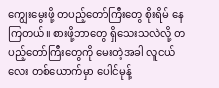ကျွေးမွေးဖို့ တပည့်တော်ကြီးတွေ စိုးရိမ် နေကြတယ်။ စားဖို့ဘာတွေ ရှိသေးသလဲလို့ တပည့်တော်ကြီးတွေကို မေးတဲ့အခါ လူငယ်လေး တစ်ယောက်မှာ ပေါင်မုန့်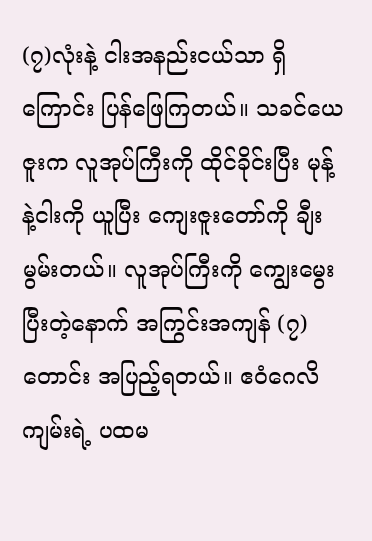(၇)လုံးနဲ့ ငါးအနည်းငယ်သာ ရှိကြောင်း ပြန်ဖြေကြတယ်။ သခင်ယေဇူးက လူအုပ်ကြီးကို ထိုင်ခိုင်းပြီး မုန့်နဲ့ငါးကို ယူပြီး ကျေးဇူးတော်ကို ချီးမွမ်းတယ်။ လူအုပ်ကြီးကို ကျွေးမွေးပြီးတဲ့နောက် အကြွင်းအကျန် (၇)တောင်း အပြည့်ရတယ်။ ဧဝံဂေလိကျမ်းရဲ့ ပထမ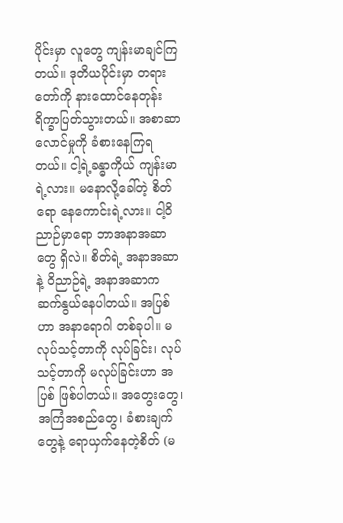ပိုင်းမှာ လူတွေ ကျန်းမာချင်ကြတယ်။ ဒုတိယပိုင်းမှာ တရားတော်ကို နားထောင်နေတုန်း ရိက္ခာပြတ်သွားတယ်။ အစာဆာလောင်မှုကို ခံစားနေကြရတယ်။ ငါ့ရဲ့ခန္ဓာကိုယ် ကျန်းမာရဲ့လား။ မနောလို့ခေါ်တဲ့ စိတ်ရော နေကောင်းရဲ့လား။ ငါ့ဝိညာဉ်မှာရော ဘာအနာအဆာတွေ ရှိလဲ။ စိတ်ရဲ့ အနာအဆာနဲ့ ဝိညာဉ်ရဲ့ အနာအဆာက ဆက်နွယ်နေပါတယ်။ အပြစ်ဟာ အနာရောဂါ တစ်ခုပါ။ မလုပ်သင့်တာကို လုပ်ခြင်း၊ လုပ်သင့်တာကို မလုပ်ခြင်းဟာ အပြစ် ဖြစ်ပါတယ်။ အတွေးတွေ၊ အကြံအစည်တွေ၊ ခံစားချက်တွေနဲ့ ရောယှက်နေတဲ့စိတ် (မ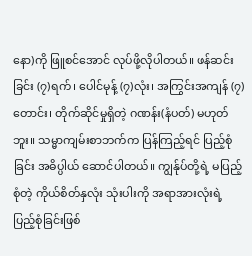နော)ကို ဖြူစင်အောင် လုပ်ဖို့လိုပါတယ်။ ဖန်ဆင်းခြင်း (၇)ရက်၊ ပေါင်မုန့် (၇)လုံး၊ အကြွင်းအကျန် (၇)တောင်း၊ တိုက်ဆိုင်မှုရှိတဲ့ ဂဏန်း(နံပတ်) မဟုတ်ဘူး။ သမ္မာကျမ်းစာဘက်က ပြန်ကြည့်ရင် ပြည့်စုံခြင်း အဓိပ္ပါယ် ဆောင်ပါတယ်။ ကျွန်ုပ်တို့ရဲ့ မပြည့်စုံတဲ့ ကိုယ်စိတ်နှလုံး သုံးပါးကို အရာအားလုံးရဲ့ ပြည့်စုံခြင်းဖြစ်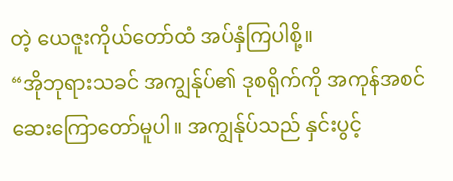တဲ့ ယေဇူးကိုယ်တော်ထံ အပ်နှံကြပါစို့။
“အိုဘုရားသခင် အကျွန်ုပ်၏ ဒုစရိုက်ကို အကုန်အစင် ဆေးကြောတော်မူပါ။ အကျွန်ုပ်သည် နှင်းပွင့်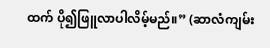ထက် ပို၍ဖြူလာပါလိမ့်မည်။” (ဆာလံကျမ်း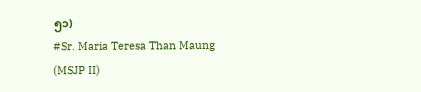၅၁)
#Sr. Maria Teresa Than Maung (MSJP II)